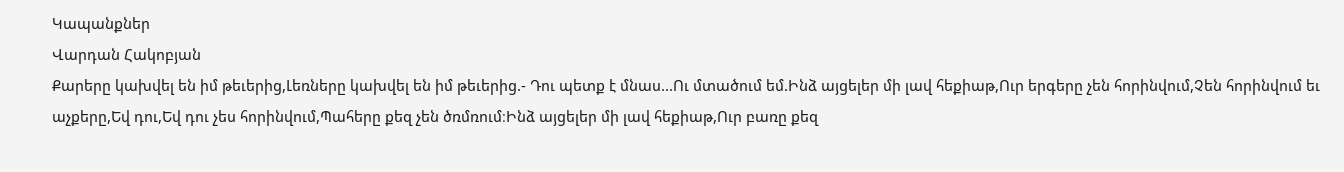Կապանքներ
Վարդան Հակոբյան
Քարերը կախվել են իմ թեւերից,Լեռները կախվել են իմ թեւերից.- Դու պետք է մնաս...Ու մտածում եմ.Ինձ այցելեր մի լավ հեքիաթ,Ուր երգերը չեն հորինվում,Չեն հորինվում եւ աչքերը,Եվ դու,Եվ դու չես հորինվում,Պահերը քեզ չեն ծռմռում։Ինձ այցելեր մի լավ հեքիաթ,Ուր բառը քեզ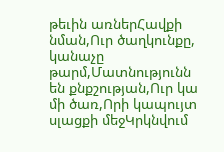թեւին առներՀավքի նման,Ուր ծաղկունքը, կանաչը թարմ,Մատնությունն են քնքշության,Ուր կա մի ծառ,Որի կապույտ սլացքի մեջԿրկնվում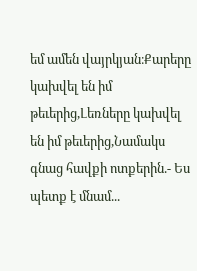եմ ամեն վայրկյան։Քարերը կախվել են իմ թեւերից,Լեռները կախվել են իմ թեւերից,Նամակս գնաց հավքի ոտքերին.- Ես պետք է մնամ...